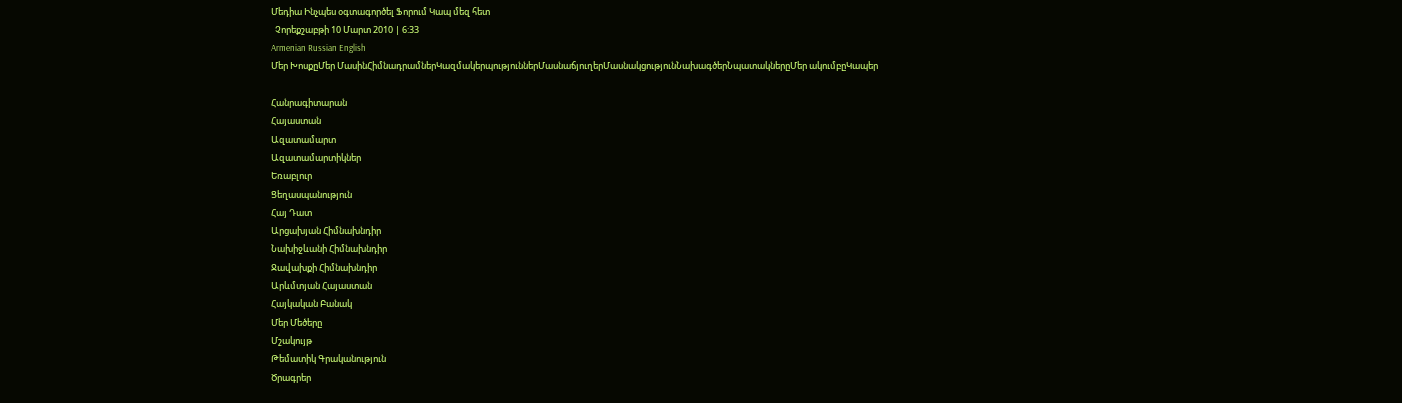Մեդիա Ինչպես օգտագործել Ֆորում Կապ մեզ հետ
  Չորեքշաբթի 10 Մարտ 2010 | 6:33
Armenian Russian English
Մեր ԽոսքըՄեր ՄասինՀիմնադրամներԿազմակերպություններՄասնաճյուղերՄասնակցությունՆախագծերՆպատակներըՄեր ակումբըԿապեր

Հանրագիտարան
Հայաստան
Ազատամարտ
Ազատամարտիկներ
Եռաբլուր
Ցեղասպանություն
Հայ Դատ
Արցախյան Հիմնախնդիր
Նախիջևանի Հիմնախնդիր
Ջավախքի Հիմնախնդիր
Արևմտյան Հայաստան
Հայկական Բանակ
Մեր Մեծերը
Մշակույթ
Թեմատիկ Գրականություն
Ծրագրեր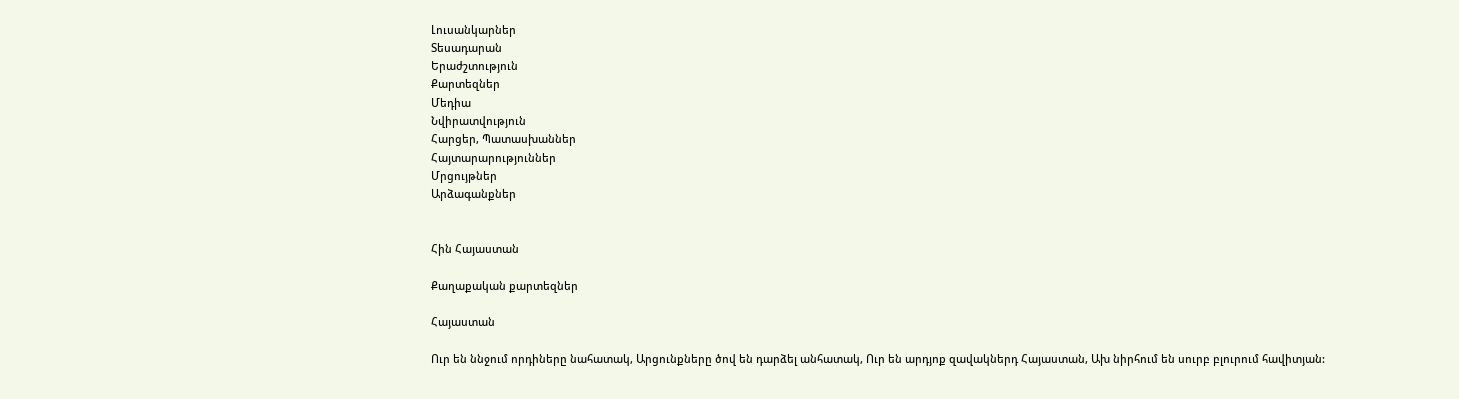Լուսանկարներ
Տեսադարան
Երաժշտություն
Քարտեզներ
Մեդիա
Նվիրատվություն
Հարցեր, Պատասխաններ
Հայտարարություններ
Մրցույթներ
Արձագանքներ


Հին Հայաստան

Քաղաքական քարտեզներ

Հայաստան

Ուր են ննջում որդիները նահատակ, Արցունքները ծով են դարձել անհատակ, Ուր են արդյոք զավակներդ Հայաստան, Ախ նիրհում են սուրբ բլուրում հավիտյան: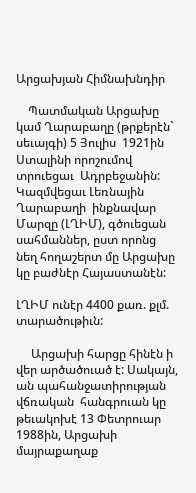Արցախյան Հիմնախնդիր

    Պատմական Արցախը կամ Ղարաբաղը (թրքերէն` սեւայգի) 5 Յուլիս  1921ին Ստալինի որոշումով տրուեցաւ  Ադրբեջանին: Կազմվեցաւ Լեռնային Ղարաբաղի  ինքնավար   Մարզը (ԼՂԻՄ), գծուեցան  սահմաններ, ըստ որոնց  նեղ հողաշերտ մը Արցախը կը բաժնէր Հայաստանէն:

ԼՂԻՄ ունէր 4400 քառ. քլմ.  տարածութիւն:

     Արցախի հարցը հինէն ի վեր արծածուած է: Սակայն, ան պահանջատիրության  վճռական  հանգրուան կը թեւակոխէ 13 Փետրուար 1988ին, Արցախի մայրաքաղաք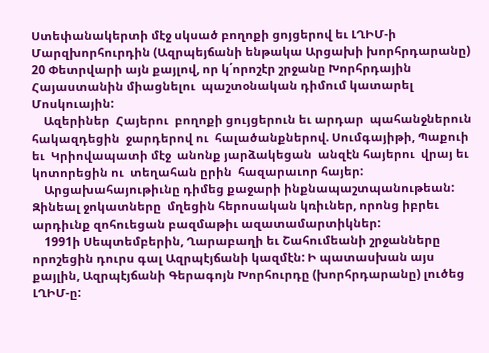Ստեփանակերտի մէջ սկսած բողոքի ցոյցերով եւ ԼՂԻՄ-ի Մարզխորհուրդին (Ազրպեյճանի ենթակա Արցախի խորհրդարանը) 20 Փետրվարի այն քայլով, որ կ΄որոշէր շրջանը Խորհրդային Հայաստանին միացնելու  պաշտօնական դիմում կատարել Մոսկուային:
    Ազերիներ  Հայերու  բողոքի ցույցերուն եւ արդար  պահանջներուն հակազդեցին  ջարդերով ու  հալածանքներով. Սումգայիթի, Պաքուի եւ  Կրիովապատի մէջ  անոնք յարձակեցան  անզէն հայերու  վրայ եւ  կոտորեցին ու  տեղահան ըրին  հազարաւոր հայեր:
    Արցախահայութիւնը դիմեց քաջարի ինքնապաշտպանութեան: Զինեալ ջոկատները  մղեցին հերոսական կռիւներ, որոնց իբրեւ արդիւնք զոհուեցան բազմաթիւ ազատամարտիկներ:
    1991ի Սեպտեմբերին, Ղարաբաղի եւ Շահումեանի շրջանները որոշեցին դուրս գալ Ազրպէյճանի կազմէն: Ի պատասխան այս քայլին, Ազրպէյճանի Գերագոյն Խորհուրդը (խորհրդարանը) լուծեց ԼՂԻՄ-ը: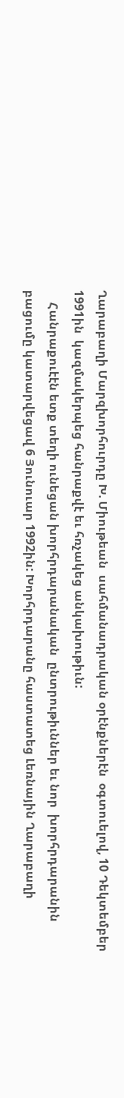Ղարաբաղի Մարզխորհուրդը Խ. Միութեան  սահմանադրական օրէնքներէն  օգտուելով, 10 Դեկտեմբեր 1991ին  կազմակերպեց հանրաքվէ եւ հռչակեց անկախութիւն:
    Հանրաքուէէն ետք տեղի ունեցան խորհրդարանական  ընտրութիւններ եւ նոր  խորհրդարանին բացումը կատարվեցավ 6 Յունուար 1992ին: Խորհրդարանը հաստատեց Լեռնային Ղարաբաղի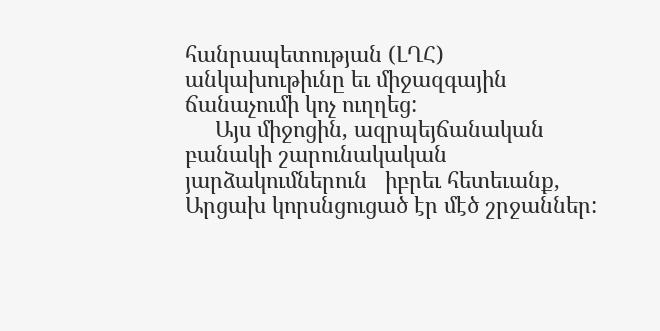հանրապետության (ԼՂՀ) անկախութիւնը եւ միջազգային ճանաչումի կոչ ուղղեց:
     Այս միջոցին, ազրպեյճանական բանակի շարունակական յարձակումներուն   իբրեւ հետեւանք, Արցախ կորսնցուցած էր մէծ շրջաններ: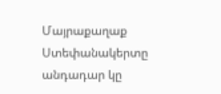Մայրաքաղաք Ստեփանակերտը անդադար կը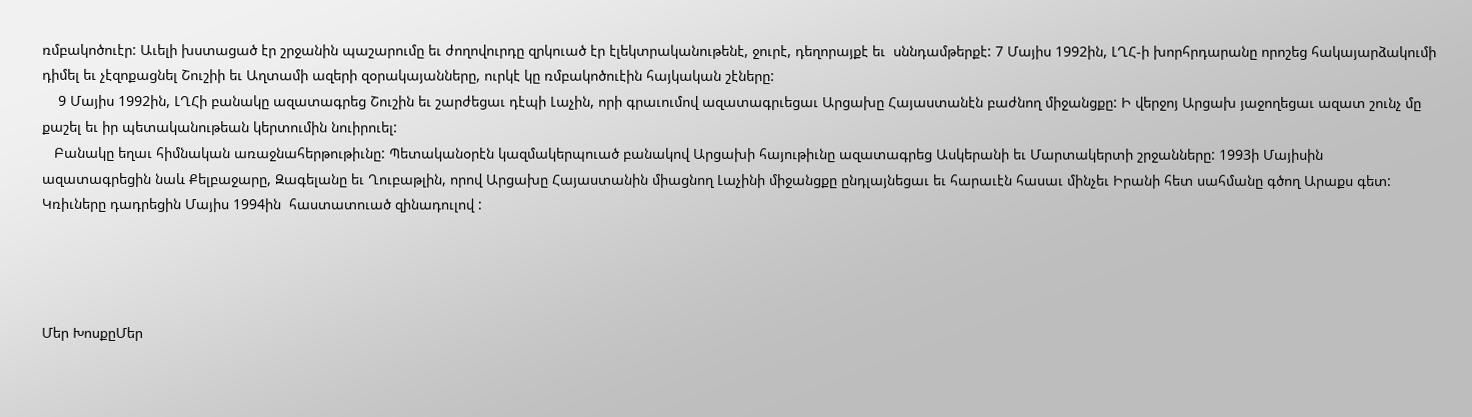ռմբակոծուէր: Աւելի խստացած էր շրջանին պաշարումը եւ ժողովուրդը զրկուած էր էլեկտրականութենէ, ջուրէ, դեղորայքէ եւ  սննդամթերքէ: 7 Մայիս 1992ին, ԼՂՀ-ի խորհրդարանը որոշեց հակայարձակումի դիմել եւ չէզոքացնել Շուշիի եւ Աղտամի ազերի զօրակայանները, ուրկէ կը ռմբակոծուէին հայկական շէները:
    9 Մայիս 1992ին, ԼՂՀի բանակը ազատագրեց Շուշին եւ շարժեցաւ դէպի Լաչին, որի գրաւումով ազատագրւեցաւ Արցախը Հայաստանէն բաժնող միջանցքը: Ի վերջոյ Արցախ յաջողեցաւ ազատ շունչ մը քաշել եւ իր պետականութեան կերտումին նուիրուել:
   Բանակը եղաւ հիմնական առաջնահերթութիւնը: Պետականօրէն կազմակերպուած բանակով Արցախի հայութիւնը ազատագրեց Ասկերանի եւ Մարտակերտի շրջանները: 1993ի Մայիսին
ազատագրեցին նաև Քելբաջարը, Զագելանը եւ Ղուբաթլին, որով Արցախը Հայաստանին միացնող Լաչինի միջանցքը ընդլայնեցաւ եւ հարաւէն հասաւ մինչեւ Իրանի հետ սահմանը գծող Արաքս գետ: Կռիւները դադրեցին Մայիս 1994ին  հաստատուած զինադուլով :




Մեր ԽոսքըՄեր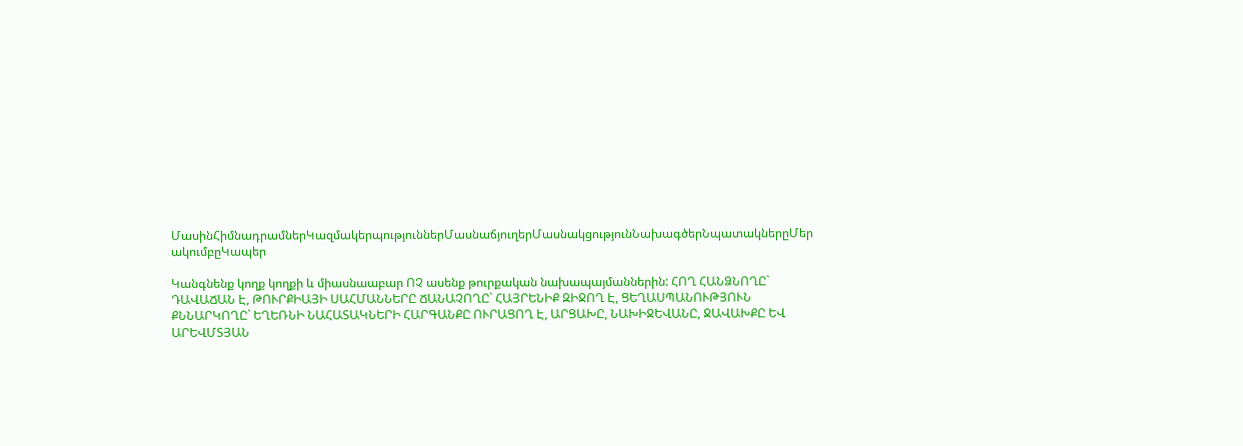ՄասինՀիմնադրամներԿազմակերպություններՄասնաճյուղերՄասնակցությունՆախագծերՆպատակներըՄեր ակումբըԿապեր

Կանգնենք կողք կողքի և միասնաաբար ՈՉ ասենք թուրքական նախապայմաններին: ՀՈՂ ՀԱՆՁՆՈՂԸ` ԴԱՎԱՃԱՆ Է, ԹՈՒՐՔԻԱՅԻ ՍԱՀՄԱՆՆԵՐԸ ՃԱՆԱՉՈՂԸ` ՀԱՅՐԵՆԻՔ ԶԻՋՈՂ Է, ՑԵՂԱՍՊԱՆՈՒԹՅՈՒՆ ՔՆՆԱՐԿՈՂԸ` ԵՂԵՌՆԻ ՆԱՀԱՏԱԿՆԵՐԻ ՀԱՐԳԱՆՔԸ ՈՒՐԱՑՈՂ Է, ԱՐՑԱԽԸ, ՆԱԽԻՋԵՎԱՆԸ, ՋԱՎԱԽՔԸ ԵՎ ԱՐԵՎՄՏՅԱՆ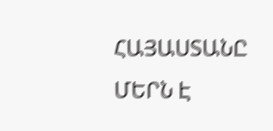ՀԱՅԱՍՏԱՆԸ ՄԵՐՆ Է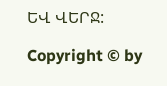ԵՎ ՎԵՐՋ:

Copyright © by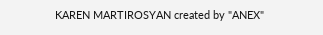KAREN MARTIROSYAN created by "ANEX"